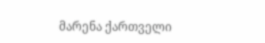მარენა ქართველი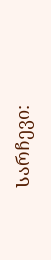Სარჩევი: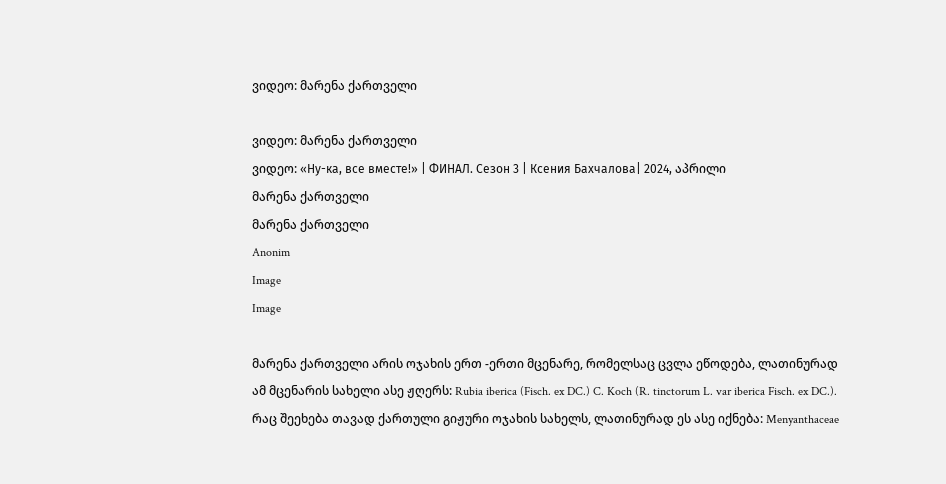ვიდეო: მარენა ქართველი

ვიდეო: მარენა ქართველი
ვიდეო: «Ну-ка, все вместе!» | ФИНАЛ. Сезон 3 | Ксения Бахчалова| 2024, აპრილი
მარენა ქართველი
მარენა ქართველი
Anonim
Image
Image

მარენა ქართველი არის ოჯახის ერთ -ერთი მცენარე, რომელსაც ცვლა ეწოდება, ლათინურად ამ მცენარის სახელი ასე ჟღერს: Rubia iberica (Fisch. ex DC.) C. Koch (R. tinctorum L. var iberica Fisch. ex DC.). რაც შეეხება თავად ქართული გიჟური ოჯახის სახელს, ლათინურად ეს ასე იქნება: Menyanthaceae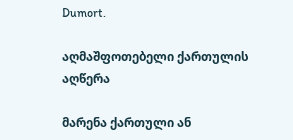Dumort.

აღმაშფოთებელი ქართულის აღწერა

მარენა ქართული ან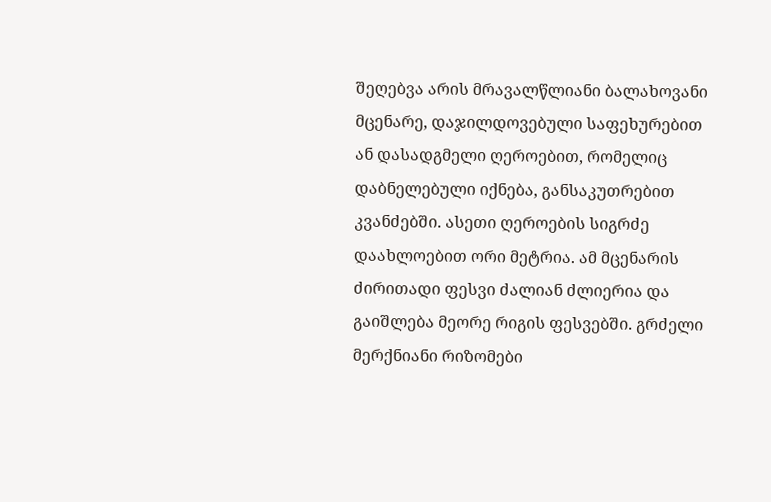შეღებვა არის მრავალწლიანი ბალახოვანი მცენარე, დაჯილდოვებული საფეხურებით ან დასადგმელი ღეროებით, რომელიც დაბნელებული იქნება, განსაკუთრებით კვანძებში. ასეთი ღეროების სიგრძე დაახლოებით ორი მეტრია. ამ მცენარის ძირითადი ფესვი ძალიან ძლიერია და გაიშლება მეორე რიგის ფესვებში. გრძელი მერქნიანი რიზომები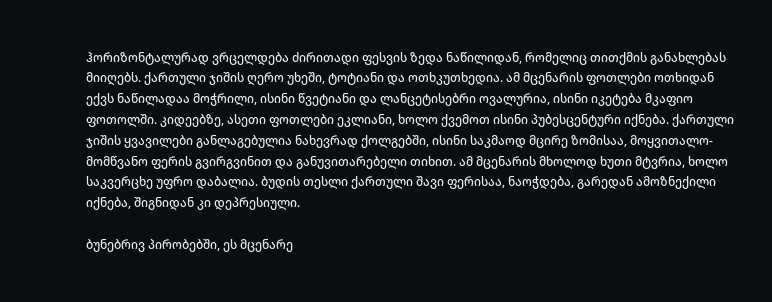ჰორიზონტალურად ვრცელდება ძირითადი ფესვის ზედა ნაწილიდან, რომელიც თითქმის განახლებას მიიღებს. ქართული ჯიშის ღერო უხეში, ტოტიანი და ოთხკუთხედია. ამ მცენარის ფოთლები ოთხიდან ექვს ნაწილადაა მოჭრილი, ისინი წვეტიანი და ლანცეტისებრი ოვალურია, ისინი იკეტება მკაფიო ფოთოლში. კიდეებზე, ასეთი ფოთლები ეკლიანი, ხოლო ქვემოთ ისინი პუბესცენტური იქნება. ქართული ჯიშის ყვავილები განლაგებულია ნახევრად ქოლგებში, ისინი საკმაოდ მცირე ზომისაა, მოყვითალო-მომწვანო ფერის გვირგვინით და განუვითარებელი თიხით. ამ მცენარის მხოლოდ ხუთი მტვრია, ხოლო საკვერცხე უფრო დაბალია. ბუდის თესლი ქართული შავი ფერისაა, ნაოჭდება, გარედან ამოზნექილი იქნება, შიგნიდან კი დეპრესიული.

ბუნებრივ პირობებში, ეს მცენარე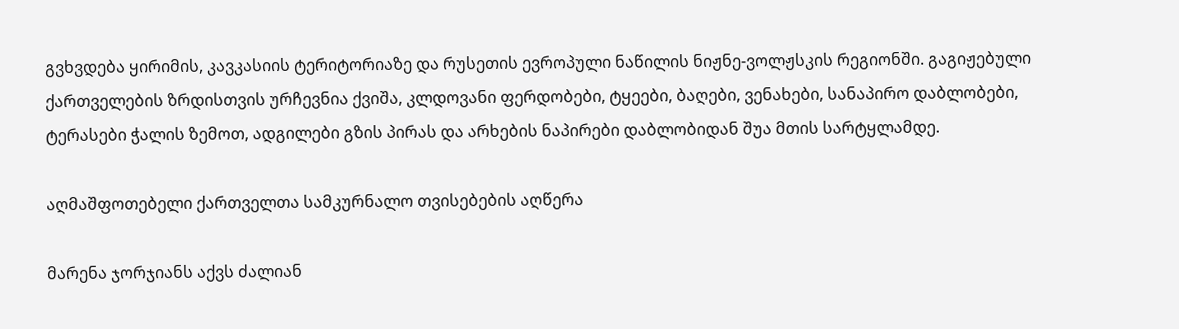გვხვდება ყირიმის, კავკასიის ტერიტორიაზე და რუსეთის ევროპული ნაწილის ნიჟნე-ვოლჟსკის რეგიონში. გაგიჟებული ქართველების ზრდისთვის ურჩევნია ქვიშა, კლდოვანი ფერდობები, ტყეები, ბაღები, ვენახები, სანაპირო დაბლობები, ტერასები ჭალის ზემოთ, ადგილები გზის პირას და არხების ნაპირები დაბლობიდან შუა მთის სარტყლამდე.

აღმაშფოთებელი ქართველთა სამკურნალო თვისებების აღწერა

მარენა ჯორჯიანს აქვს ძალიან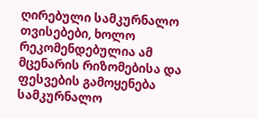ღირებული სამკურნალო თვისებები, ხოლო რეკომენდებულია ამ მცენარის რიზომებისა და ფესვების გამოყენება სამკურნალო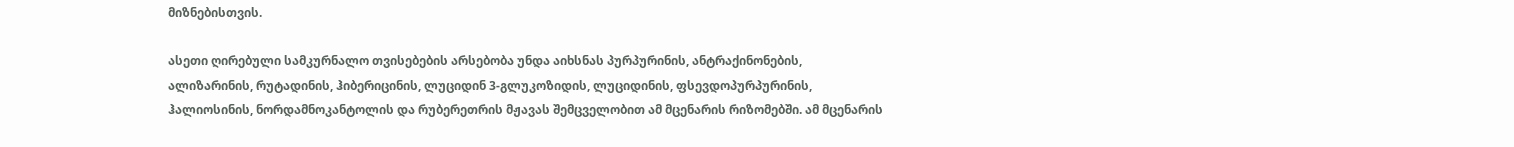მიზნებისთვის.

ასეთი ღირებული სამკურნალო თვისებების არსებობა უნდა აიხსნას პურპურინის, ანტრაქინონების, ალიზარინის, რუტადინის, ჰიბერიცინის, ლუციდინ 3-გლუკოზიდის, ლუციდინის, ფსევდოპურპურინის, ჰალიოსინის, ნორდამნოკანტოლის და რუბერეთრის მჟავას შემცველობით ამ მცენარის რიზომებში. ამ მცენარის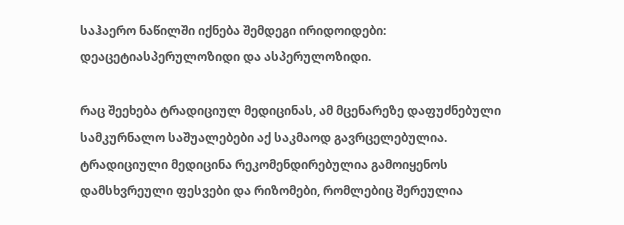საჰაერო ნაწილში იქნება შემდეგი ირიდოიდები: დეაცეტიასპერულოზიდი და ასპერულოზიდი.

რაც შეეხება ტრადიციულ მედიცინას, ამ მცენარეზე დაფუძნებული სამკურნალო საშუალებები აქ საკმაოდ გავრცელებულია. ტრადიციული მედიცინა რეკომენდირებულია გამოიყენოს დამსხვრეული ფესვები და რიზომები, რომლებიც შერეულია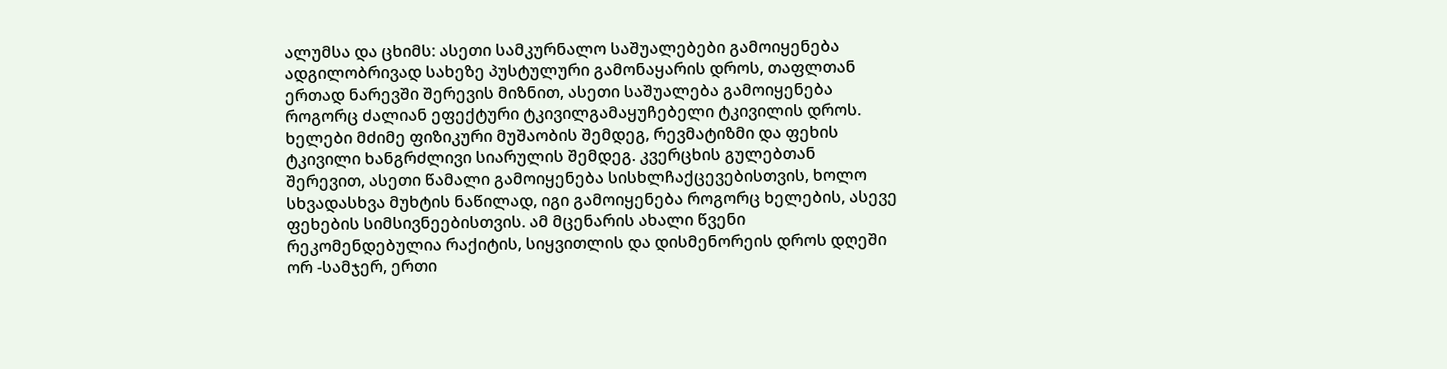ალუმსა და ცხიმს: ასეთი სამკურნალო საშუალებები გამოიყენება ადგილობრივად სახეზე პუსტულური გამონაყარის დროს, თაფლთან ერთად ნარევში შერევის მიზნით, ასეთი საშუალება გამოიყენება როგორც ძალიან ეფექტური ტკივილგამაყუჩებელი ტკივილის დროს. ხელები მძიმე ფიზიკური მუშაობის შემდეგ, რევმატიზმი და ფეხის ტკივილი ხანგრძლივი სიარულის შემდეგ. კვერცხის გულებთან შერევით, ასეთი წამალი გამოიყენება სისხლჩაქცევებისთვის, ხოლო სხვადასხვა მუხტის ნაწილად, იგი გამოიყენება როგორც ხელების, ასევე ფეხების სიმსივნეებისთვის. ამ მცენარის ახალი წვენი რეკომენდებულია რაქიტის, სიყვითლის და დისმენორეის დროს დღეში ორ -სამჯერ, ერთი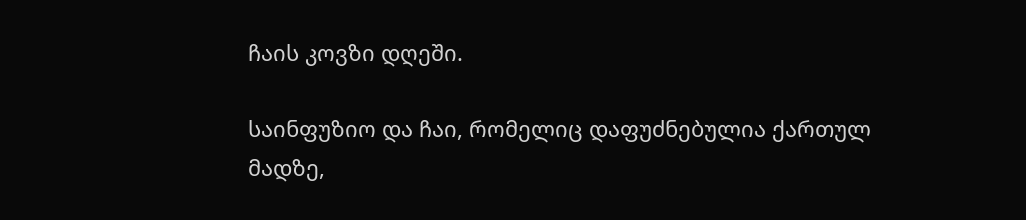ჩაის კოვზი დღეში.

საინფუზიო და ჩაი, რომელიც დაფუძნებულია ქართულ მადზე,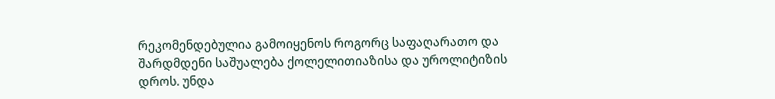რეკომენდებულია გამოიყენოს როგორც საფაღარათო და შარდმდენი საშუალება ქოლელითიაზისა და უროლიტიზის დროს. უნდა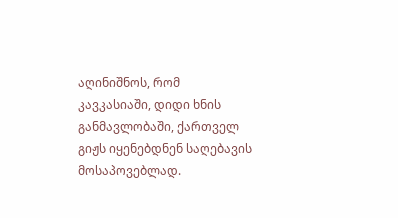აღინიშნოს, რომ კავკასიაში, დიდი ხნის განმავლობაში, ქართველ გიჟს იყენებდნენ საღებავის მოსაპოვებლად.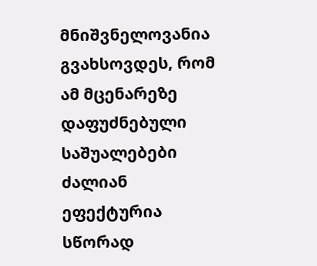მნიშვნელოვანია გვახსოვდეს, რომ ამ მცენარეზე დაფუძნებული საშუალებები ძალიან ეფექტურია სწორად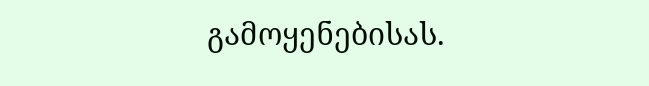გამოყენებისას.